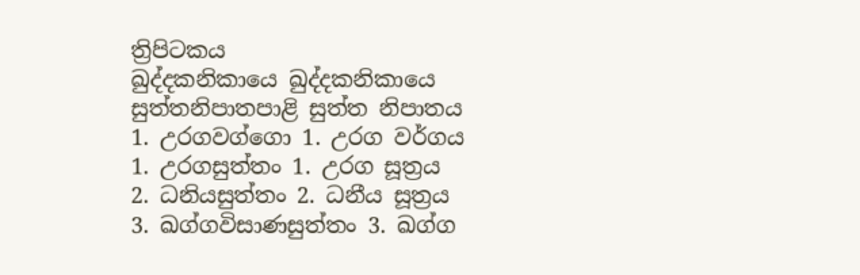ත්‍රිපිටකය
ඛුද්දකනිකායෙ ඛුද්දකනිකායෙ
සුත්තනිපාතපාළි සුත්ත නිපාතය
1. උරගවග්ගො 1. උරග වර්ගය
1. උරගසුත්තං 1. උරග සූත්‍රය
2. ධනියසුත්තං 2. ධනීය සූත්‍රය
3. ඛග්ගවිසාණසුත්තං 3. ඛග්ග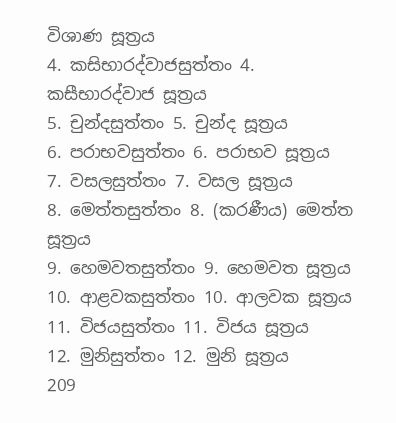විශාණ සූත්‍රය
4. කසිභාරද්වාජසුත්තං 4. කසීභාරද්වාජ සූත්‍රය
5. චුන්දසුත්තං 5. චුන්ද සූත්‍රය
6. පරාභවසුත්තං 6. පරාභව සූත්‍රය
7. වසලසුත්තං 7. වසල සූත්‍රය
8. මෙත්තසුත්තං 8. (කරණීය) මෙත්ත සූත්‍රය
9. හෙමවතසුත්තං 9. හෙමවත සූත්‍රය
10. ආළවකසුත්තං 10. ආලවක සූත්‍රය
11. විජයසුත්තං 11. විජය සූත්‍රය
12. මුනිසුත්තං 12. මුනි සූත්‍රය
209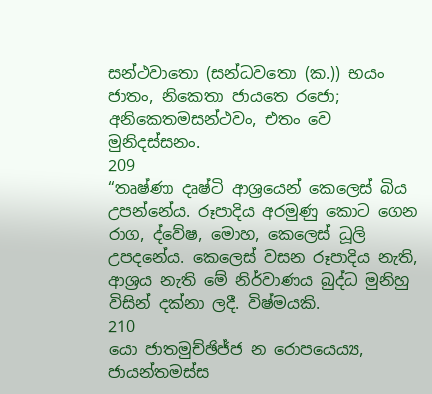සන්ථවාතො (සන්ධවතො (ක.)) භයං ජාතං, නිකෙතා ජායතෙ රජො;
අනිකෙතමසන්ථවං, එතං වෙ මුනිදස්සනං.
209
“තෘෂ්ණා දෘෂ්ටි ආශ්‍රයෙන් කෙලෙස් බිය උපන්නේය. රූපාදිය අරමුණු කොට ගෙන රාග, ද්වේෂ, මොහ, කෙලෙස් ධූලි උපදනේය. කෙලෙස් වසන රූපාදිය නැති, ආශ්‍රය නැති මේ නිර්වාණය බුද්ධ මුනිහු විසින් දක්නා ලදී. විෂ්මයකි.
210
යො ජාතමුච්ඡිජ්ජ න රොපයෙය්‍ය, ජායන්තමස්ස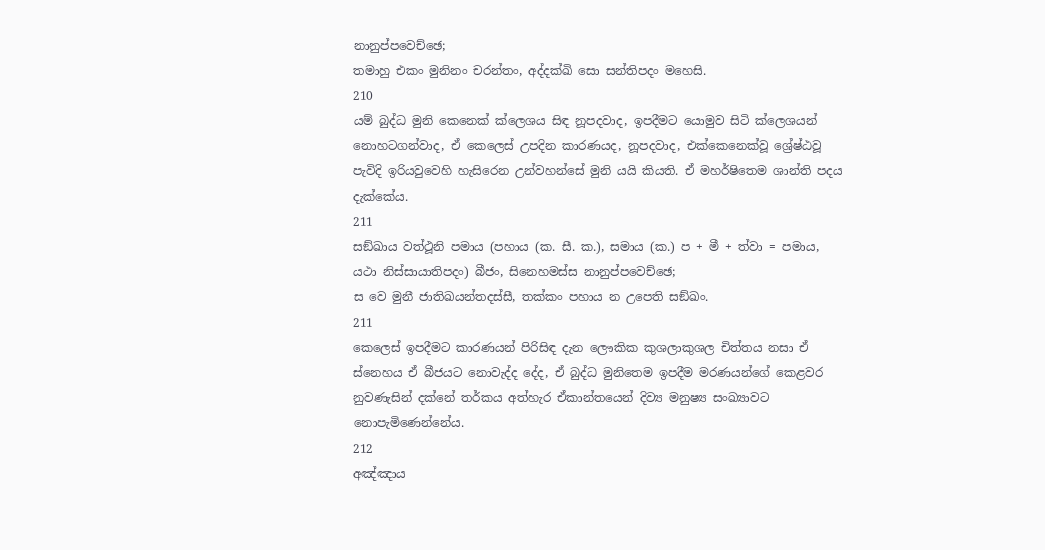නානුප්පවෙච්ඡෙ;
තමාහු එකං මුනිනං චරන්තං, අද්දක්ඛි සො සන්තිපදං මහෙසි.
210
යම් බුද්ධ මුනි කෙනෙක් ක්ලෙශය සිඳ නූපදවාද, ඉපදීමට යොමුව සිටි ක්ලෙශයන් නොහටගන්වාද, ඒ කෙලෙස් උපදින කාරණයද, නූපදවාද, එක්කෙනෙක්වූ ශ්‍රේෂ්ඨවූ පැවිදි ඉරියවුවෙහි හැසිරෙන උන්වහන්සේ මුනි යයි කියති. ඒ මහර්ෂිතෙම ශාන්ති පදය දැක්කේය.
211
සඞ්ඛාය වත්ථූනි පමාය (පහාය (ක. සී. ක.), සමාය (ක.) ප + මී + ත්වා = පමාය, යථා නිස්සායාතිපදං) බීජං, සිනෙහමස්ස නානුප්පවෙච්ඡෙ;
ස වෙ මුනී ජාතිඛයන්තදස්සී, තක්කං පහාය න උපෙති සඞ්ඛං.
211
කෙලෙස් ඉපදීමට කාරණයන් පිරිසිඳ දැන ලෞකික කුශලාකුශල චිත්තය නසා ඒ ස්නෙහය ඒ බීජයට නොවැද්ද දේද, ඒ බුද්ධ මුනිතෙම ඉපදීම මරණයන්ගේ කෙළවර නුවණැසින් දක්නේ තර්කය අත්හැර ඒකාන්තයෙන් දිව්‍ය මනුෂ්‍ය සංඛ්‍යාවට නොපැමිණෙන්නේය.
212
අඤ්ඤාය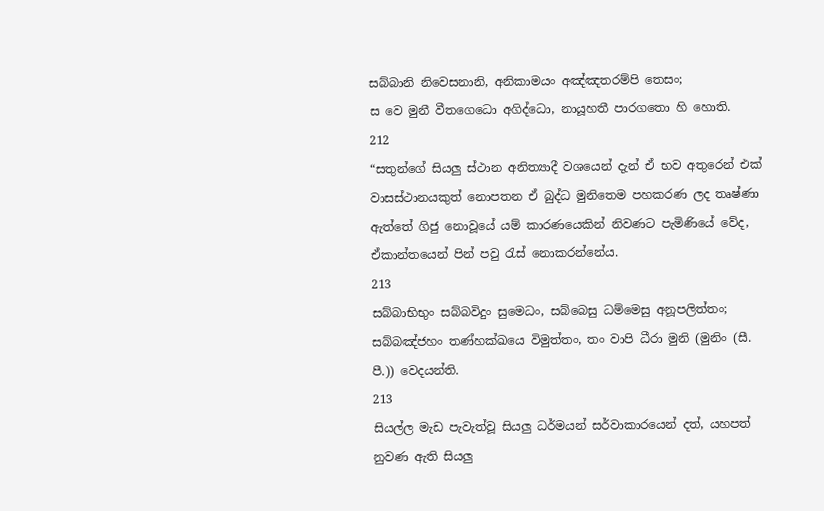සබ්බානි නිවෙසනානි, අනිකාමයං අඤ්ඤතරම්පි තෙසං;
ස වෙ මුනී වීතගෙධො අගිද්ධො, නායූහතී පාරගතො හි හොති.
212
“සතුන්ගේ සියලු ස්ථාන අනිත්‍යාදී වශයෙන් දැන් ඒ භව අතුරෙන් එක් වාසස්ථානයකුත් නොපතන ඒ බුද්ධ මුනිතෙම පහකරණ ලද තෘෂ්ණා ඇත්තේ ගිජු නොවූයේ යම් කාරණයෙකින් නිවණට පැමිණියේ වේද, ඒකාන්තයෙන් පින් පවු රැස් නොකරන්නේය.
213
සබ්බාභිභුං සබ්බවිදුං සුමෙධං, සබ්බෙසු ධම්මෙසු අනූපලිත්තං;
සබ්බඤ්ජහං තණ්හක්ඛයෙ විමුත්තං, තං වාපි ධීරා මුනි (මුනිං (සී. පී.)) වෙදයන්ති.
213
සියල්ල මැඩ පැවැත්වූ සියලු ධර්මයන් සර්වාකාරයෙන් දත්, යහපත් නුවණ ඇති සියලු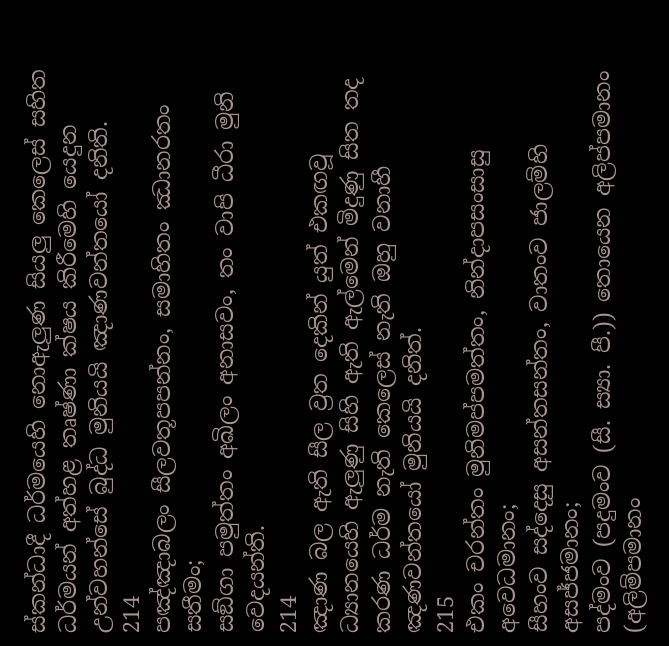ස්කන්ධාදී ධර්මයෙහි නොඇලුණ සියලු කෙලෙස් සහිත ධර්මයන් අත්හළ තෘෂ්ණා ක්ෂය කිරීමෙහි යෙදුන උන්වහන්සේ බුද්ධ මුනියයි ඤාණවන්තයෝ දනිති.
214
පඤ්ඤාබලං සීලවතූපපන්නං, සමාහිතං ඣානරතං සතීමං;
සඞ්ගා පමුත්තං අඛිලං අනාසවං, තං වාපි ධීරා මුනි වෙදයන්ති.
214
ඤාණ බල ඇති සීල ව්‍රත දෙකින් යුත් එකඟවූ ධ්‍යානයෙහි ඇලුණු සිහි ඇති ඇල්මෙන් මිදුණු සිත තද කරණ ධර්ම නැති කෙලෙස් නැති ඔහු වනාහී ඤණවන්තයෝ මුනියයි දනිත්.
215
එකං චරන්තං මුනිමප්පමත්තං, නින්දාපසංසාසු අවෙධමානං;
සීහංව සද්දෙසු අසන්තසන්තං, වාතංව ජාලම්හි අසජ්ජමානං;
පද්මංව (පදුමංව (සී. ස්‍යා. පී.)) තොයෙන අලිප්පමානං (අලිම්පමානං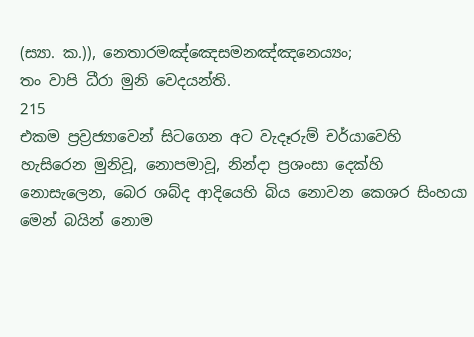(ස්‍යා. ක.)), නෙතාරමඤ්ඤෙසමනඤ්ඤනෙය්‍යං;
තං වාපි ධීරා මුනි වෙදයන්ති.
215
එකම ප්‍රව්‍රජ්‍යාවෙන් සිටගෙන අට වැදෑරුම් චර්යාවෙහි හැසිරෙන මුනිවූ, නොපමාවූ, නින්දා ප්‍රශංසා දෙක්හි නොසැලෙන, බෙර ශබ්ද ආදියෙහි බිය නොවන කෙශර සිංහයා මෙන් බයින් නොම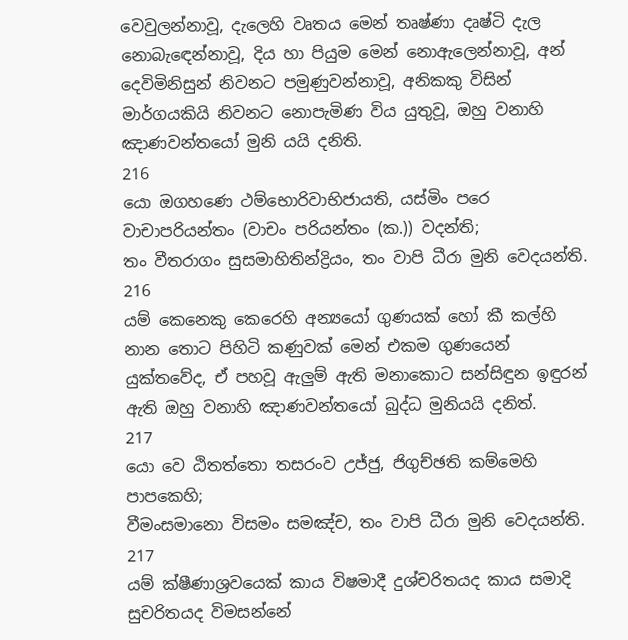වෙවුලන්නාවූ, දැලෙහි වෘතය මෙන් තෘෂ්ණා දෘෂ්ටි දැල නොබැඳෙන්නාවූ, දිය හා පියුම මෙන් නොඇලෙන්නාවූ, අන් දෙවිමිනිසුන් නිවනට පමුණුවන්නාවූ, අනිකකු විසින් මාර්ගයකියි නිවනට නොපැමිණ විය යුතුවූ, ඔහු වනාහි ඤාණවන්තයෝ මුනි යයි දනිති.
216
යො ඔගහණෙ ථම්භොරිවාභිජායති, යස්මිං පරෙ වාචාපරියන්තං (වාචං පරියන්තං (ක.)) වදන්ති;
තං වීතරාගං සුසමාහිතින්ද්‍රියං, තං වාපි ධීරා මුනි වෙදයන්ති.
216
යම් කෙනෙකු කෙරෙහි අන්‍යයෝ ගුණයක් හෝ කී කල්හි නාන තොට පිහිටි කණුවක් මෙන් එකම ගුණයෙන් යුක්තවේද, ඒ පහවූ ඇලුම් ඇති මනාකොට සන්සිඳුන ඉඳුරන් ඇති ඔහු වනාහි ඤාණවන්තයෝ බුද්ධ මුනියයි දනිත්.
217
යො වෙ ඨිතත්තො තසරංව උජ්ජු, ජිගුච්ඡති කම්මෙහි පාපකෙහි;
වීමංසමානො විසමං සමඤ්ච, තං වාපි ධීරා මුනි වෙදයන්ති.
217
යම් ක්ෂීණාශ්‍රවයෙක් කාය විෂමාදී දුශ්චරිතයද කාය සමාදි සුචරිතයද විමසන්නේ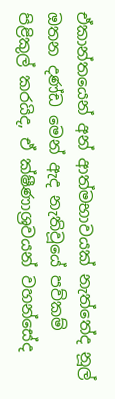ඒකාන්තයෙන් අන් ආත්මභාවයක් නැත්තේද නූල් ඔතන දණ්ඩ මෙන් ඇද නැතිවූයේ පව්කම් පිළිකුල් කරයිද, ඒ ක්ෂීණාශ්‍රවයන් වහන්සේද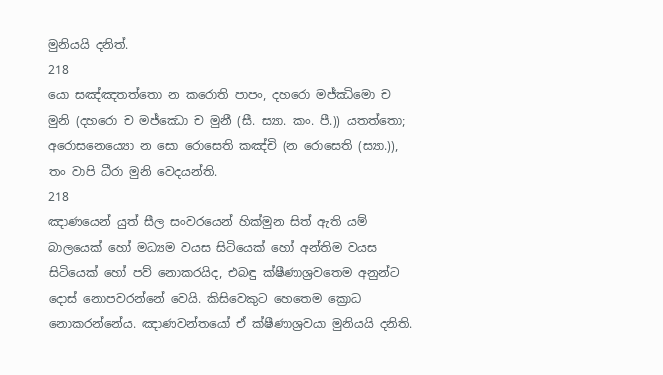මුනියයි දනිත්.
218
යො සඤ්ඤතත්තො න කරොති පාපං, දහරො මජ්ඣිමො ච මුනි (දහරො ච මජ්ඣො ච මුනී (සී. ස්‍යා. කං. පී.)) යතත්තො;
අරොසනෙය්‍යො න සො රොසෙති කඤ්චි (න රොසෙති (ස්‍යා.)), තං වාපි ධීරා මුනි වෙදයන්ති.
218
ඤාණයෙන් යුත් සීල සංවරයෙන් හික්මුන සිත් ඇති යම් බාලයෙක් හෝ මධ්‍යම වයස සිටියෙක් හෝ අන්තිම වයස සිටියෙක් හෝ පව් නොකරයිද, එබඳු ක්ෂීණාශ්‍රවතෙම අනුන්ට දොස් නොපවරන්නේ වෙයි. කිසිවෙකුට හෙතෙම ක්‍රොධ නොකරන්නේය. ඤාණවන්තයෝ ඒ ක්ෂීණාශ්‍රවයා මුනියයි දනිති.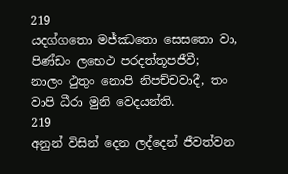219
යදග්ගතො මජ්ඣතො සෙසතො වා, පිණ්ඩං ලභෙථ පරදත්තූපජීවී;
නාලං ථුතුං නොපි නිපච්චවාදී, තං වාපි ධීරා මුනි වෙදයන්ති.
219
අනුන් විසින් දෙන ලද්දෙන් ජීවත්වන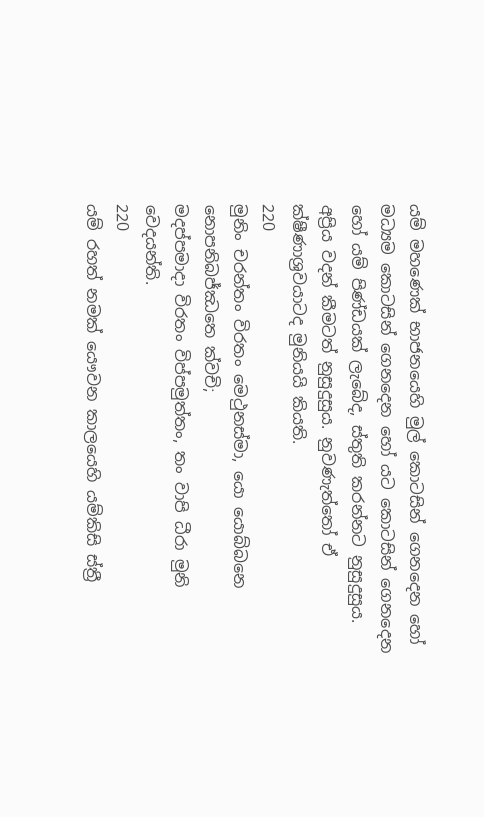යම් මහණෙක් භාජනයෙහි මුල් කොටසින් ගෙනදෙන හෝ මධ්‍යම කොටසින් ගෙනදෙන හෝ යට කොටසින් ගෙනදෙන හෝ යම් පිණ්ඩයක් ලැබේද, ස්තුති කරන්නට නුසුදුසුය. අප්‍රිය වදන් කීමටත් නුසුදුසුය. නුවණැත්තෝ ඒ ක්ෂීණාශ්‍රවයාටද මුනියයි කියති.
220
මුනිං චරන්තං විරතං මෙථුනස්මා, යො යොබ්බනෙ නොපනිබජ්ඣතෙ ක්වචි;
මදප්පමාදා විරතං විප්පමුත්තං, තං වාපි ධීරා මුනි වෙදයන්ති.
220
යම් රහත් නමක් යෞවන කාලයෙහි යම්කිසි ස්ත්‍රී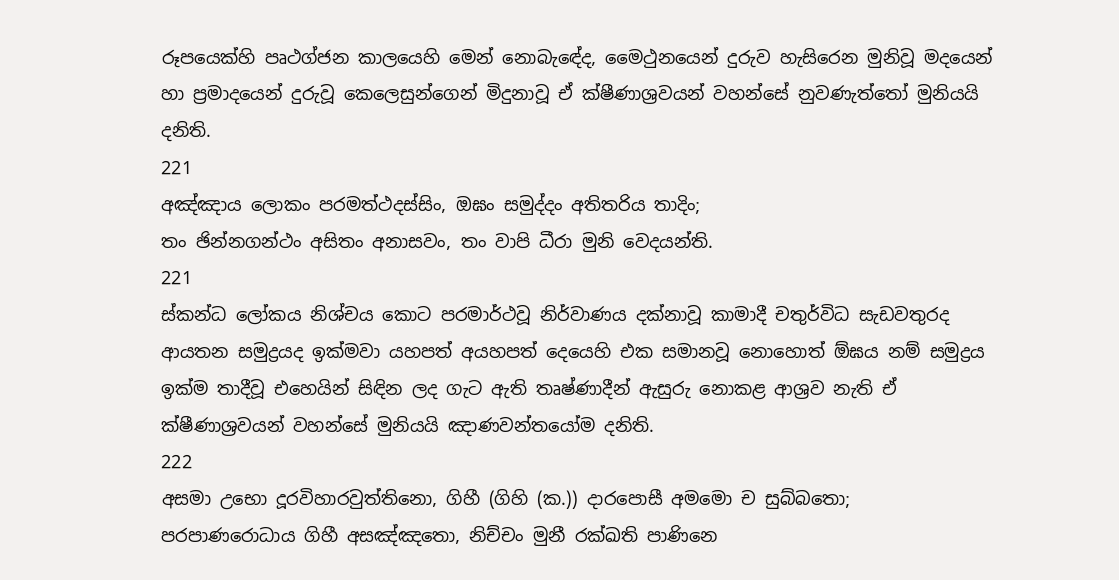රූපයෙක්හි පෘථග්ජන කාලයෙහි මෙන් නොබැඳේද, මෛථුනයෙන් දුරුව හැසිරෙන මුනිවූ මදයෙන් හා ප්‍රමාදයෙන් දුරුවූ කෙලෙසුන්ගෙන් මිදුනාවූ ඒ ක්ෂීණාශ්‍රවයන් වහන්සේ නුවණැත්තෝ මුනියයි දනිති.
221
අඤ්ඤාය ලොකං පරමත්ථදස්සිං, ඔඝං සමුද්දං අතිතරිය තාදිං;
තං ඡින්නගන්ථං අසිතං අනාසවං, තං වාපි ධීරා මුනි වෙදයන්ති.
221
ස්කන්ධ ලෝකය නිශ්චය කොට පරමාර්ථවූ නිර්වාණය දක්නාවූ කාමාදී චතුර්විධ සැඩවතුරද ආයතන සමුද්‍රයද ඉක්මවා යහපත් අයහපත් දෙයෙහි එක සමානවූ නොහොත් ඕඝය නම් සමුද්‍රය ඉක්ම තාදීවූ එහෙයින් සිඳින ලද ගැට ඇති තෘෂ්ණාදීන් ඇසුරු නොකළ ආශ්‍රව නැති ඒ ක්ෂීණාශ්‍රවයන් වහන්සේ මුනියයි ඤාණවන්තයෝම දනිති.
222
අසමා උභො දූරවිහාරවුත්තිනො, ගිහී (ගිහි (ක.)) දාරපොසී අමමො ච සුබ්බතො;
පරපාණරොධාය ගිහී අසඤ්ඤතො, නිච්චං මුනී රක්ඛති පාණිනෙ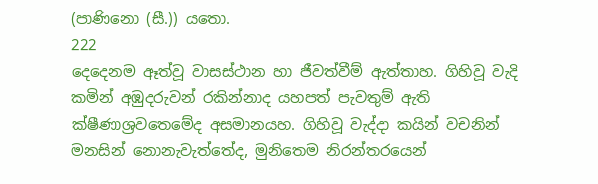(පාණිනො (සී.)) යතො.
222
දෙදෙනම ඈත්වූ වාසස්ථාන හා ජීවත්වීම් ඇත්තාහ. ගිහිවූ වැදි කමින් අඹුදරුවන් රකින්නාද යහපත් පැවතුම් ඇති ක්ෂීණාශ්‍රවතෙමේද අසමානයහ. ගිහිවූ වැද්දා කයින් වචනින් මනසින් නොනැවැත්තේද, මුනිතෙම නිරන්තරයෙන්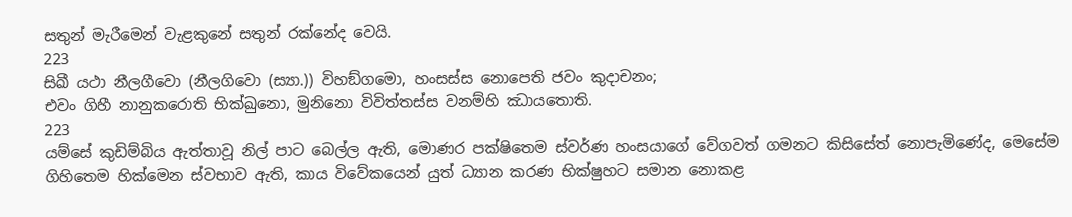සතුන් මැරීමෙන් වැළකුනේ සතුන් රක්නේද වෙයි.
223
සිඛී යථා නීලගීවො (නීලගිවො (ස්‍යා.)) විහඞ්ගමො, හංසස්ස නොපෙති ජවං කුදාචනං;
එවං ගිහී නානුකරොති භික්ඛුනො, මුනිනො විවිත්තස්ස වනම්හි ඣායතොති.
223
යම්සේ කුඩිම්බිය ඇත්තාවූ නිල් පාට බෙල්ල ඇති, මොණර පක්ෂිතෙම ස්වර්ණ හංසයාගේ වේගවත් ගමනට කිසිසේත් නොපැමිණේද, මෙසේම ගිහිතෙම හික්මෙන ස්වභාව ඇති, කාය විවේකයෙන් යුත් ධ්‍යාන කරණ භික්ෂුහට සමාන නොකළ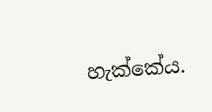හැක්කේය.